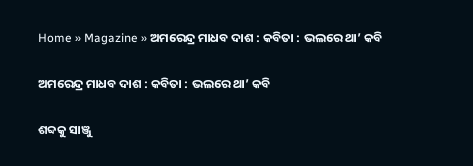Home » Magazine » ଅମରେନ୍ଦ୍ର ମାଧବ ଦାଶ : କବିତା : ଭଲରେ ଥା’ କବି

ଅମରେନ୍ଦ୍ର ମାଧବ ଦାଶ : କବିତା : ଭଲରେ ଥା’ କବି

ଶବ୍ଦକୁ ସାଞ୍ଜୁ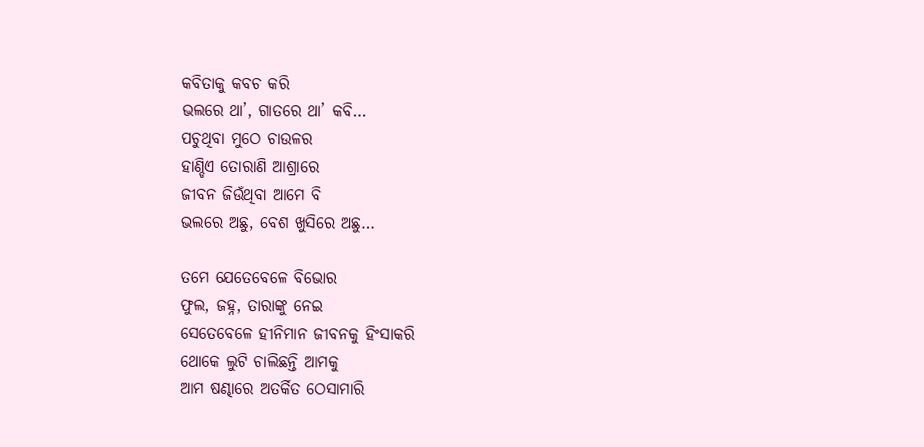କବିତାକୁ କବଚ କରି
ଭଲରେ ଥା’, ଗାତରେ ଥା’ କବି…
ପଚୁଥିବା ମୁଠେ ଚାଉଳର
ହାଣ୍ଡିଏ ତୋରାଣି ଆଶ୍ରାରେ
ଜୀବନ ଜିଉଁଥିବା ଆମେ ବି
ଭଲରେ ଅଛୁ, ବେଶ ଖୁସିରେ ଅଛୁ…

ତମେ ଯେତେବେଳେ ବିଭୋର
ଫୁଲ, ଜହ୍ନ, ତାରାଙ୍କୁ ନେଇ
ସେତେବେଳେ ହୀନିମାନ ଜୀବନକୁ ହିଂସାକରି
ଥୋକେ ଲୁଟି ଚାଲିଛନ୍ତି ଆମକୁ
ଆମ ଷଣ୍ଢାରେ ଅତର୍କିତ ଠେସାମାରି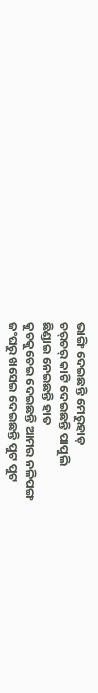ଭାଙ୍ଗି ଦେଇଛନ୍ତି ମେରୁହାଡ଼
ଚର୍‌ଚର୍ କାଟି ଦେଇଛନ୍ତି ପାପୁଲି
ଛିଣ୍ଡାଇ ନେଇଛନ୍ତି ହାତ
କୁଚକୁଚେଇ ଦେଇଛନ୍ତି ଆମର ନଳିପଙ୍ଗ
ଜଂଘରୁ ଖସେଇ ଦେଇଛନ୍ତି ପୁଟ ପୁଟ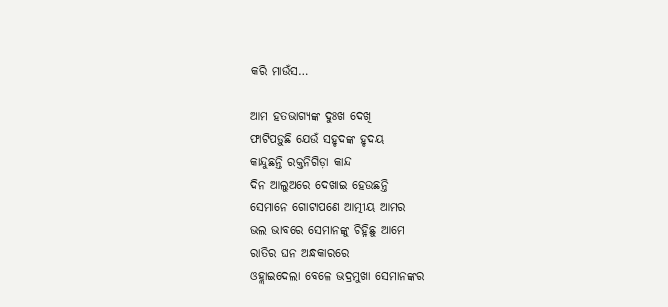କରି ମାଉଁସ…

ଆମ ହତଭାଗ୍ୟଙ୍କ ଦୁଃଖ ଦେଖି
ଫାଟିପଡ଼ୁଛି ଯେଉଁ ସହୃଦଙ୍କ ହୃଦୟ
କାନ୍ଦୁଛନ୍ତି ରକ୍ତନିଗିଡ଼ା କାନ୍ଦ
ଦିନ ଆଲୁଅରେ ଦେଖାଇ ହେଉଛନ୍ତି
ସେମାନେ ଗୋଟାପଣେ ଆତ୍ମୀୟ ଆମର
ଭଲ ଭାବରେ ସେମାନଙ୍କୁ ଚିହ୍ନିଛୁ ଆମେ
ରାତିର ଘନ ଅନ୍ଧକାରରେ
ଓହ୍ଲାଇଦେଲା ବେଳେ ଭଦ୍ରମୁଖା ସେମାନଙ୍କର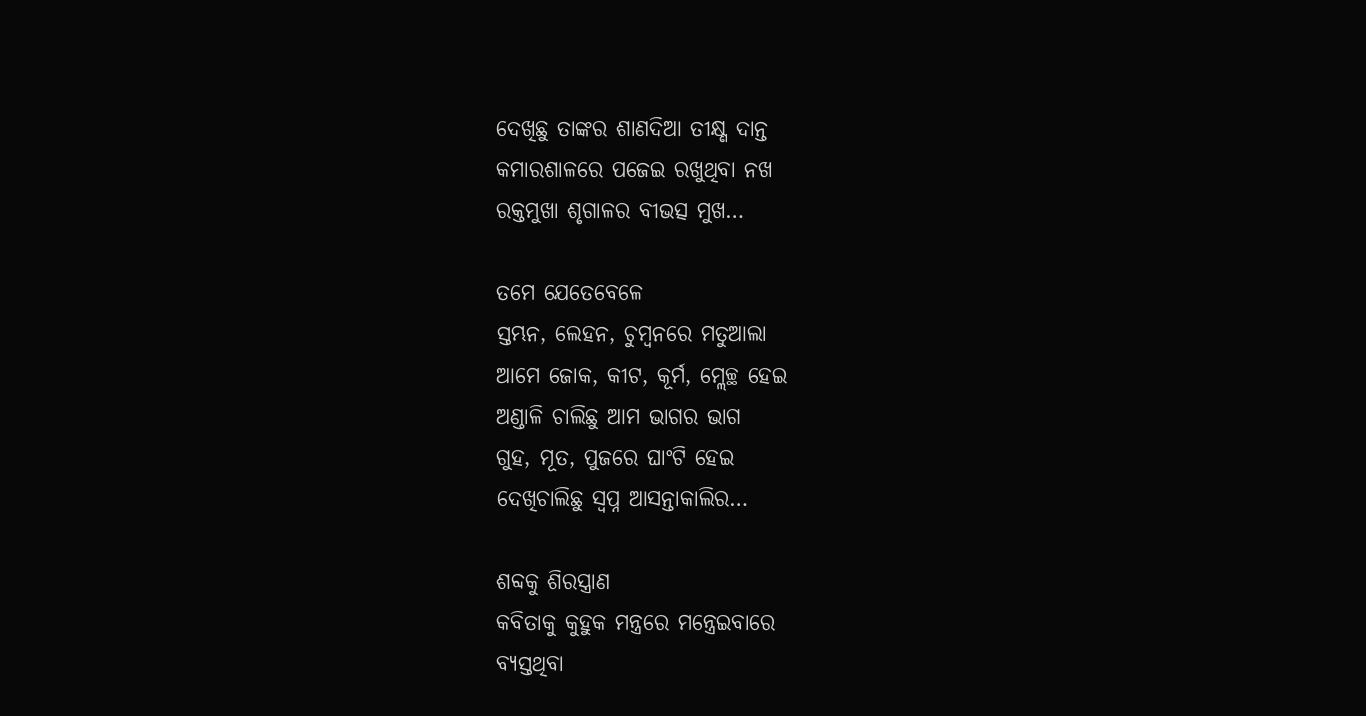ଦେଖିଛୁ ତାଙ୍କର ଶାଣଦିଆ ତୀକ୍ଷ୍ଣ ଦାନ୍ତ
କମାରଶାଳରେ ପଜେଇ ରଖୁଥିବା ନଖ
ରକ୍ତମୁଖା ଶୃଗାଳର ବୀଭତ୍ସ ମୁଖ…

ତମେ ଯେତେବେଳେ
ସ୍ତମ୍ଭନ, ଲେହନ, ଚୁମ୍ବନରେ ମତୁଆଲା
ଆମେ ଜୋକ, କୀଟ, କୂର୍ମ, ମ୍ଲେଚ୍ଛ ହେଇ
ଅଣ୍ଡାଳି ଚାଲିଛୁ ଆମ ଭାଗର ଭାଗ
ଗୁହ, ମୂତ, ପୁଜରେ ଘାଂଟି ହେଇ
ଦେଖିଚାଲିଛୁ ସ୍ବପ୍ନ ଆସନ୍ତାକାଲିର…

ଶବ୍ଦକୁ ଶିରସ୍ତ୍ରାଣ
କବିତାକୁ କୁହୁକ ମନ୍ତ୍ରରେ ମନ୍ତ୍ରେଇବାରେ
ବ୍ୟସ୍ତଥିବା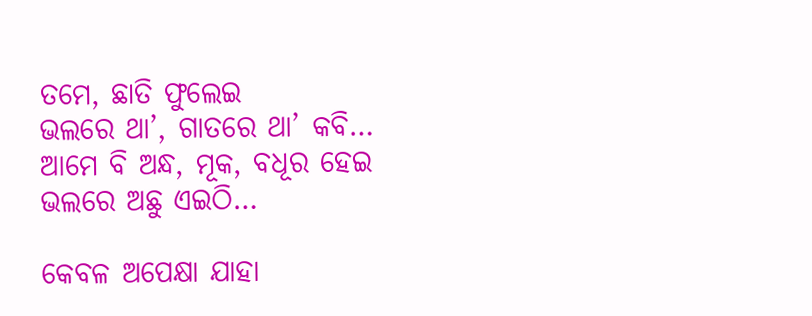ତମେ, ଛାତି ଫୁଲେଇ
ଭଲରେ ଥା’, ଗାତରେ ଥା’ କବି…
ଆମେ ବି ଅନ୍ଧ, ମୂକ, ବଧୂର ହେଇ
ଭଲରେ ଅଛୁ ଏଇଠି…

କେବଳ ଅପେକ୍ଷା ଯାହା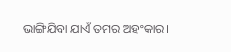ଭାଙ୍ଗିଯିବା ଯାଏଁ ତମର ଅହଂକାର।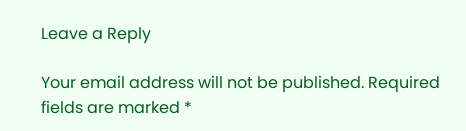Leave a Reply

Your email address will not be published. Required fields are marked *